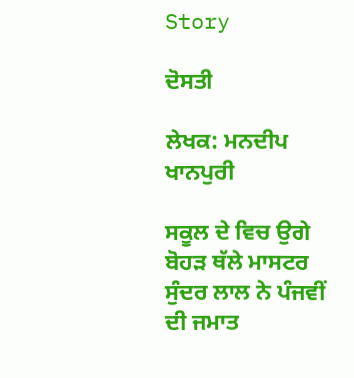Story

ਦੋਸਤੀ

ਲੇਖਕ: ਮਨਦੀਪ ਖਾਨਪੁਰੀ

ਸਕੂਲ ਦੇ ਵਿਚ ਉਗੇ ਬੋਹੜ ਥੱਲੇ ਮਾਸਟਰ ਸੁੰਦਰ ਲਾਲ ਨੇ ਪੰਜਵੀਂ ਦੀ ਜਮਾਤ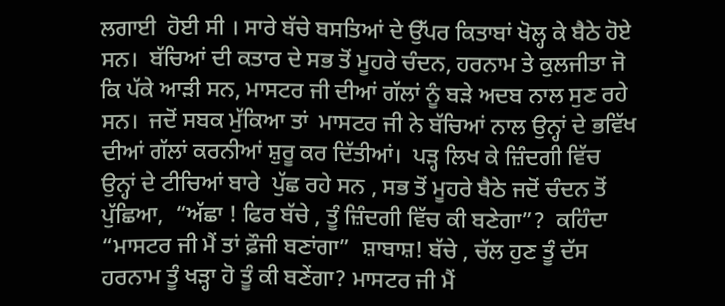ਲਗਾਈ  ਹੋਈ ਸੀ । ਸਾਰੇ ਬੱਚੇ ਬਸਤਿਆਂ ਦੇ ਉੱਪਰ ਕਿਤਾਬਾਂ ਖੋਲ੍ਹ ਕੇ ਬੈਠੇ ਹੋਏ ਸਨ।  ਬੱਚਿਆਂ ਦੀ ਕਤਾਰ ਦੇ ਸਭ ਤੋਂ ਮੂਹਰੇ ਚੰਦਨ, ਹਰਨਾਮ ਤੇ ਕੁਲਜੀਤਾ ਜੋ ਕਿ ਪੱਕੇ ਆੜੀ ਸਨ, ਮਾਸਟਰ ਜੀ ਦੀਆਂ ਗੱਲਾਂ ਨੂੰ ਬੜੇ ਅਦਬ ਨਾਲ ਸੁਣ ਰਹੇ ਸਨ।  ਜਦੋਂ ਸਬਕ ਮੁੱਕਿਆ ਤਾਂ  ਮਾਸਟਰ ਜੀ ਨੇ ਬੱਚਿਆਂ ਨਾਲ ਉਨ੍ਹਾਂ ਦੇ ਭਵਿੱਖ ਦੀਆਂ ਗੱਲਾਂ ਕਰਨੀਆਂ ਸ਼ੁਰੂ ਕਰ ਦਿੱਤੀਆਂ।  ਪੜ੍ਹ ਲਿਖ ਕੇ ਜ਼ਿੰਦਗੀ ਵਿੱਚ ਉਨ੍ਹਾਂ ਦੇ ਟੀਚਿਆਂ ਬਾਰੇ  ਪੁੱਛ ਰਹੇ ਸਨ , ਸਭ ਤੋਂ ਮੂਹਰੇ ਬੈਠੇ ਜਦੋਂ ਚੰਦਨ ਤੋਂ ਪੁੱਛਿਆ,  “ਅੱਛਾ ! ਫਿਰ ਬੱਚੇ , ਤੂੰ ਜ਼ਿੰਦਗੀ ਵਿੱਚ ਕੀ ਬਣੇਗਾ”?  ਕਹਿੰਦਾ “ਮਾਸਟਰ ਜੀ ਮੈਂ ਤਾਂ ਫ਼ੌਜੀ ਬਣਾਂਗਾ”  ਸ਼ਾਬਾਸ਼! ਬੱਚੇ , ਚੱਲ ਹੁਣ ਤੂੰ ਦੱਸ  ਹਰਨਾਮ ਤੂੰ ਖੜ੍ਹਾ ਹੋ ਤੂੰ ਕੀ ਬਣੇਂਗਾ? ਮਾਸਟਰ ਜੀ ਮੈਂ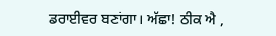ਡਰਾਈਵਰ ਬਣਾਂਗਾ। ਅੱਛਾ! ਠੀਕ ਐ ,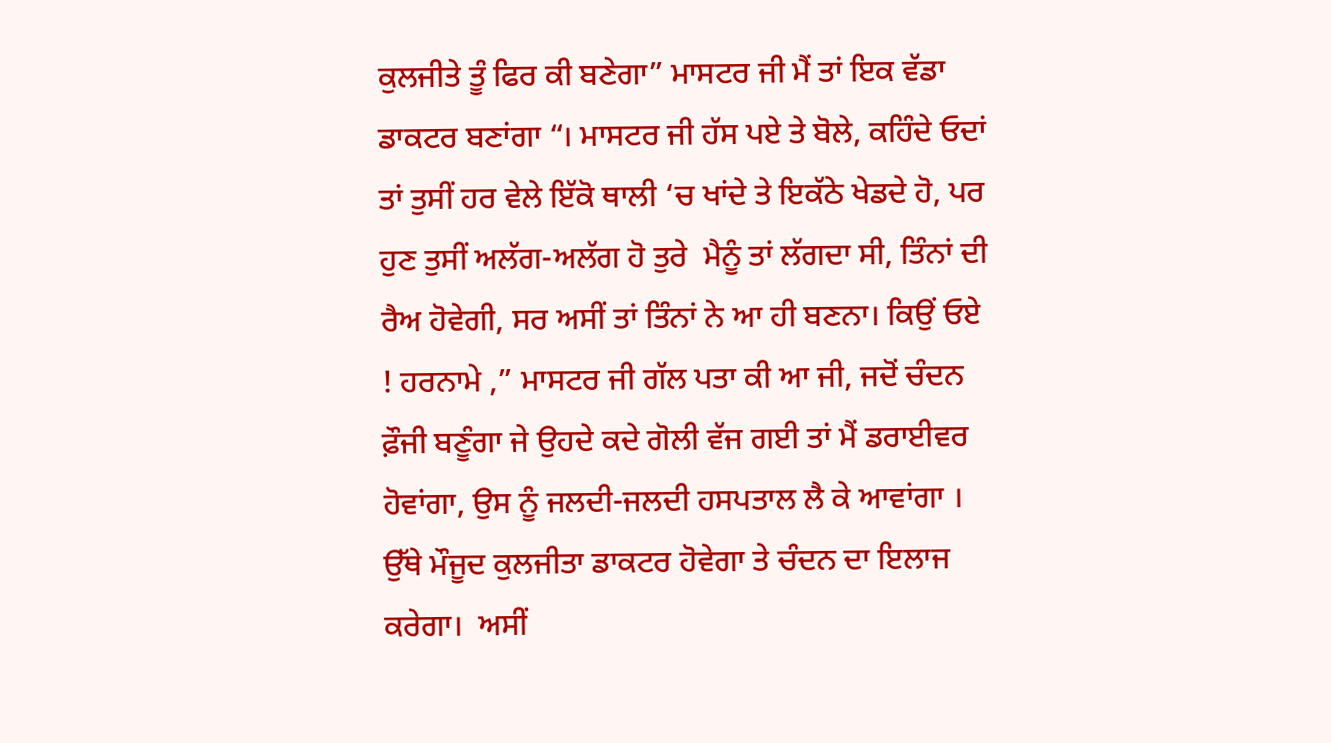ਕੁਲਜੀਤੇ ਤੂੰ ਫਿਰ ਕੀ ਬਣੇਗਾ” ਮਾਸਟਰ ਜੀ ਮੈਂ ਤਾਂ ਇਕ ਵੱਡਾ ਡਾਕਟਰ ਬਣਾਂਗਾ “। ਮਾਸਟਰ ਜੀ ਹੱਸ ਪਏ ਤੇ ਬੋਲੇ, ਕਹਿੰਦੇ ਓਦਾਂ ਤਾਂ ਤੁਸੀਂ ਹਰ ਵੇਲੇ ਇੱਕੋ ਥਾਲੀ ‘ਚ ਖਾਂਦੇ ਤੇ ਇਕੱਠੇ ਖੇਡਦੇ ਹੋ, ਪਰ ਹੁਣ ਤੁਸੀਂ ਅਲੱਗ-ਅਲੱਗ ਹੋ ਤੁਰੇ  ਮੈਨੂੰ ਤਾਂ ਲੱਗਦਾ ਸੀ, ਤਿੰਨਾਂ ਦੀ ਰੈਅ ਹੋਵੇਗੀ, ਸਰ ਅਸੀਂ ਤਾਂ ਤਿੰਨਾਂ ਨੇ ਆ ਹੀ ਬਣਨਾ। ਕਿਉਂ ਓਏ ! ਹਰਨਾਮੇ ,” ਮਾਸਟਰ ਜੀ ਗੱਲ ਪਤਾ ਕੀ ਆ ਜੀ, ਜਦੋਂ ਚੰਦਨ ਫ਼ੌਜੀ ਬਣੂੰਗਾ ਜੇ ਉਹਦੇ ਕਦੇ ਗੋਲੀ ਵੱਜ ਗਈ ਤਾਂ ਮੈਂ ਡਰਾਈਵਰ ਹੋਵਾਂਗਾ, ਉਸ ਨੂੰ ਜਲਦੀ-ਜਲਦੀ ਹਸਪਤਾਲ ਲੈ ਕੇ ਆਵਾਂਗਾ । ਉੱਥੇ ਮੌਜੂਦ ਕੁਲਜੀਤਾ ਡਾਕਟਰ ਹੋਵੇਗਾ ਤੇ ਚੰਦਨ ਦਾ ਇਲਾਜ ਕਰੇਗਾ।  ਅਸੀਂ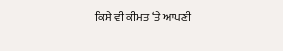ਕਿਸੇ ਵੀ ਕੀਮਤ ‘ਤੇ ਆਪਣੀ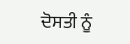ਦੋਸਤੀ ਨੂੰ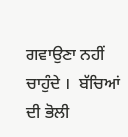ਗਵਾਉਣਾ ਨਹੀਂ ਚਾਹੁੰਦੇ ।  ਬੱਚਿਆਂ ਦੀ ਭੋਲੀ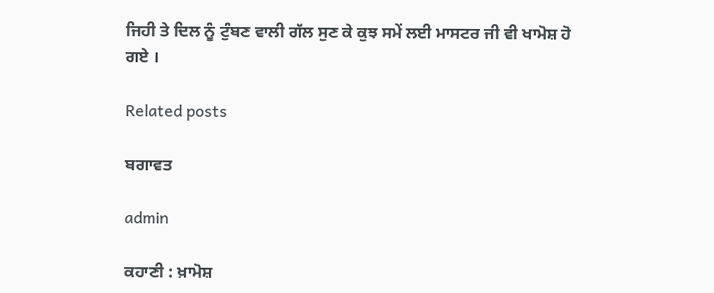ਜਿਹੀ ਤੇ ਦਿਲ ਨੂੰ ਟੁੰਬਣ ਵਾਲੀ ਗੱਲ ਸੁਣ ਕੇ ਕੁਝ ਸਮੇਂ ਲਈ ਮਾਸਟਰ ਜੀ ਵੀ ਖਾਮੋਸ਼ ਹੋ ਗਏ ।

Related posts

ਬਗਾਵਤ

admin

ਕਹਾਣੀ : ਖ਼ਾਮੋਸ਼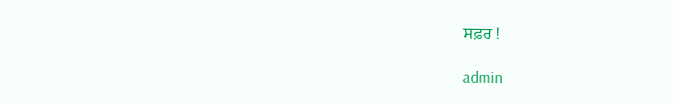ਸਫ਼ਰ !

admin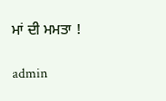ਮਾਂ ਦੀ ਮਮਤਾ !

admin